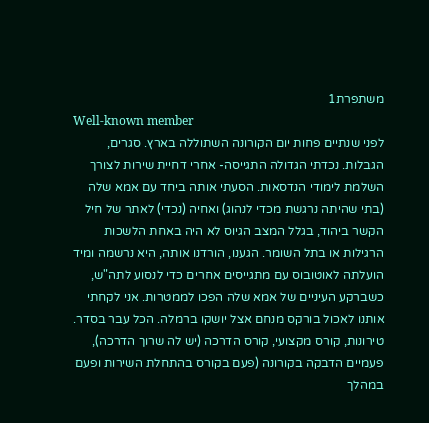משתפרת1
Well-known member
לפני שנתיים פחות יום הקורונה השתוללה בארץ. סגרים, הגבלות. נכדתי הגדולה התגייסה- אחרי דחיית שירות לצורך השלמת לימודי הנדסאות. הסעתי אותה ביחד עם אמא שלה (בתי שהיתה נרגשת מכדי לנהוג) ואחיה (נכדי) לאתר של חיל הקשר ביהוד, בגלל המצב הגיוס לא היה באחת הלשכות הרגילות או בתל השומר. הגענו, הורדנו אותה, היא נרשמה ומיד הועלתה לאוטובוס עם מתגייסים אחרים כדי לנסוע לתה"ש, כשברקע העיניים של אמא שלה הפכו לממטרות. אני לקחתי אותנו לאכול בורקס מנחם אצל יושקו ברמלה. הכל עבר בסדר. טירונות, קורס מקצועי, קורס הדרכה (יש לה שרוך הדרכה), פעמיים הדבקה בקורונה (פעם בקורס בהתחלת השירות ופעם במהלך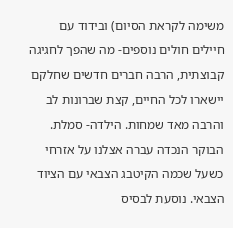משימה לקראת הסיום) ובידוד עם חיילים חולים נוספים- מה שהפך לחגיגה קבוצתית, הרבה חברים חדשים שחלקם יישארו לכל החיים, קצת שברונות לב והרבה מאד שמחות. הילדה- סמלת.
הבוקר הנכדה עברה אצלנו על אזרחי כשעל שכמה הקיטבג הצבאי עם הציוד הצבאי. נוסעת לבסיס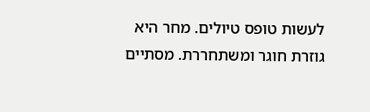לעשות טופס טיולים. מחר היא גוזרת חוגר ומשתחררת. מסתיים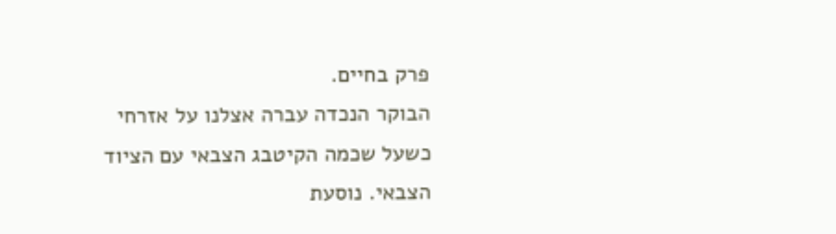פרק בחיים.
הבוקר הנכדה עברה אצלנו על אזרחי כשעל שכמה הקיטבג הצבאי עם הציוד הצבאי. נוסעת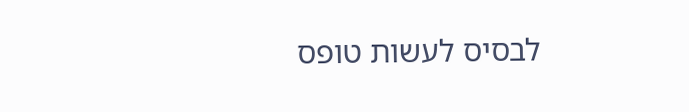לבסיס לעשות טופס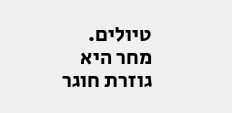טיולים. מחר היא גוזרת חוגר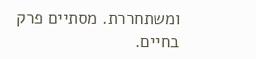ומשתחררת. מסתיים פרק בחיים.